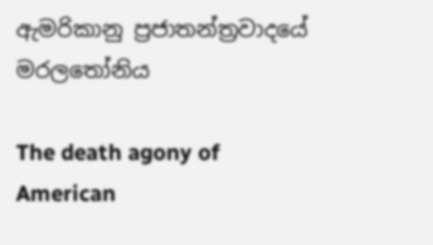ඇමරිකානු ප්‍රජාතන්ත්‍රවාදයේ මරලතෝනිය

The death agony of American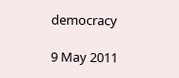democracy

9 May 2011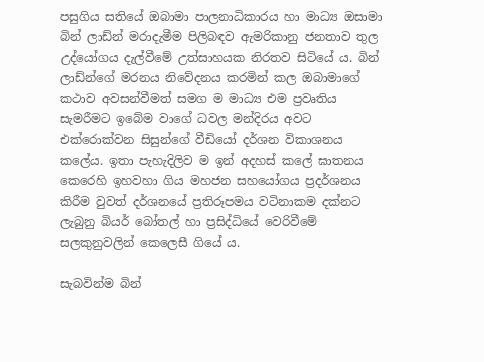පසුගිය සතියේ ඔබාමා පාලනාධිකාරය හා මාධ්‍ය ඔසාමා බින් ලාඩ්න් මරාදැමීම පිලිබඳව ඇමරිකානු ජනතාව තුල උද්යෝගය දැල්වීමේ උත්සාහයක නිරතව සිටියේ ය. බින් ලාඩ්න්ගේ මරනය නිවේදනය කරමින් කල ඔබාමාගේ කථාව අවසන්වීමත් සමග ම මාධ්‍ය එම ප්‍රවෘතිය සැමරීමට ඉබේම වාගේ ධවල මන්දිරය අවට එක්රොක්වන සිසුන්ගේ වීඩියෝ දර්ශන විකාශනය කලේය. ඉතා පැහැදිලිව ම ඉන් අදහස් කලේ ඝාතනය කෙරෙහි ඉහවහා ගිය මහජන සහයෝගය ප්‍රදර්ශනය කිරීම වුවත් දර්ශනයේ ප්‍රතිරූපමය වටිනාකම දක්නට ලැබුනු බියර් බෝතල් හා ප්‍රසිද්ධියේ වෙරිවීමේ සලකුනුවලින් කෙලෙසී ගියේ ය.

සැබවින්ම බින්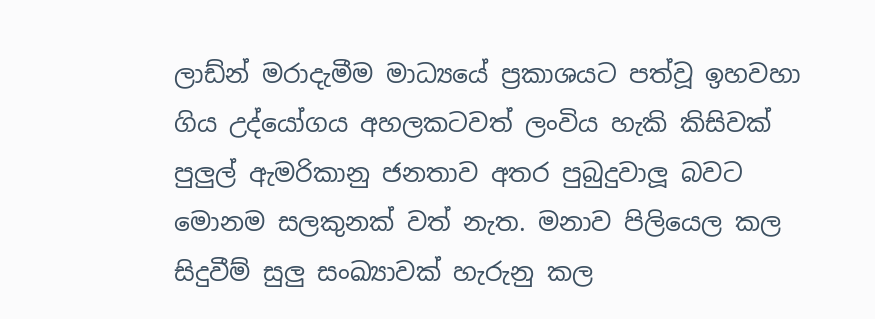ලාඩ්න් මරාදැමීම මාධ්‍යයේ ප්‍රකාශයට පත්වූ ඉහවහා ගිය උද්යෝගය අහලකටවත් ලංවිය හැකි කිසිවක් පුලුල් ඇමරිකානු ජනතාව අතර පුබුදුවාලූ බවට මොනම සලකුනක් වත් නැත. මනාව පිලියෙල කල සිදුවීම් සුලු සංඛ්‍යාවක් හැරුනු කල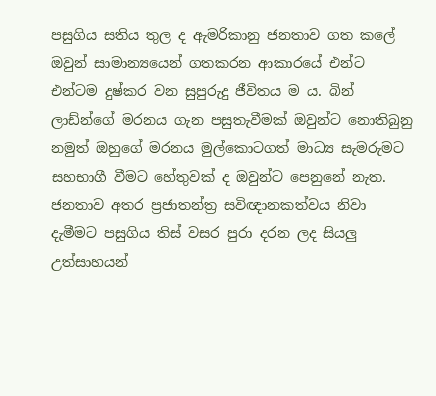පසුගිය සතිය තුල ද ඇමරිකානු ජනතාව ගත කලේ ඔවුන් සාමාන්‍යයෙන් ගතකරන ආකාරයේ එන්ට එන්ටම දුෂ්කර වන සුපුරුදු ජීවිතය ම ය. බින් ලාඩ්න්ගේ මරනය ගැන පසුතැවීමක් ඔවුන්ට නොතිබුනු නමුත් ඔහුගේ මරනය මුල්කොටගත් මාධ්‍ය සැමරුමට සහභාගී වීමට හේතුවක් ද ඔවුන්ට පෙනුනේ නැත. ජනතාව අතර ප්‍රජාතන්ත්‍ර සවිඥානකත්වය නිවා දැමීමට පසුගිය තිස් වසර පුරා දරන ලද සියලු උත්සාහයන්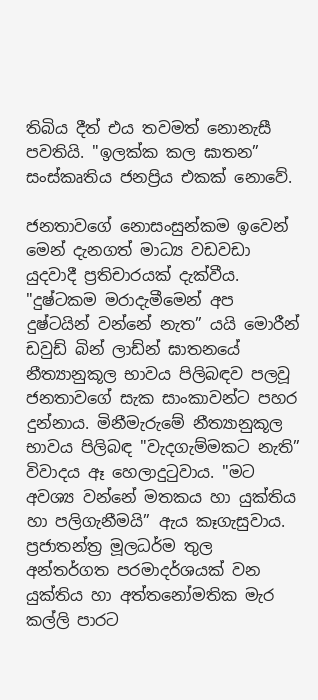තිබිය දීත් එය තවමත් නොනැසී පවතියි. "ඉලක්ක කල ඝාතන” සංස්කෘතිය ජනප්‍රිය එකක් නොවේ.

ජනතාවගේ නොසංසුන්කම ඉවෙන් මෙන් දැනගත් මාධ්‍ය වඩවඩා යුදවාදී ප්‍රතිචාරයක් දැක්වීය. "දුෂ්ටකම මරාදැමීමෙන් අප දුෂ්ටයින් වන්නේ නැත” යයි මොරීන් ඩවුඩ් බින් ලාඩ්න් ඝාතනයේ නීත්‍යානුකූල භාවය පිලිබඳව පලවූ ජනතාවගේ සැක සාංකාවන්ට පහර දුන්නාය. මිනීමැරුමේ නීත්‍යානුකූල භාවය පිලිබඳ "වැදගැම්මකට නැති” විවාදය ඈ හෙලාදුටුවාය. "මට අවශ්‍ය වන්නේ මතකය හා යුක්තිය හා පලිගැනීමයි” ඇය කෑගැසුවාය. ප්‍රජාතන්ත්‍ර මූලධර්ම තුල අන්තර්ගත පරමාදර්ශයක් වන යුක්තිය හා අත්තනෝමතික මැර කල්ලි පාරට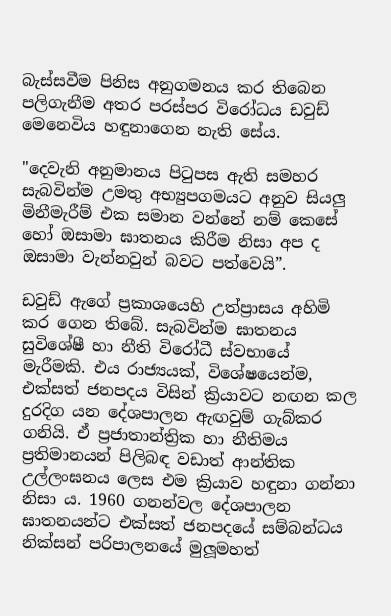බැස්සවීම පිනිස අනුගමනය කර තිබෙන පලිගැනීම අතර පරස්පර විරෝධය ඩවුඩ් මෙනෙවිය හඳුනාගෙන නැති සේය.

"දෙවැනි අනුමානය පිටුපස ඇති සමහර සැබවින්ම උමතු අභ්‍යුපගමයට අනුව සියලු මිනීමැරීම් එක සමාන වන්නේ නම් කෙසේ හෝ ඔසාමා ඝාතනය කිරීම නිසා අප ද ඔසාමා වැන්නවුන් බවට පත්වෙයි”.

ඩවුඩ් ඇගේ ප්‍රකාශයෙහි උත්ප්‍රාසය අහිමි කර ගෙන තිබේ. සැබවින්ම ඝාතනය සුවිශේෂී හා නීති විරෝධී ස්වභායේ මැරීමකි. එය රාජ්‍යයක්, විශේෂයෙන්ම, එක්සත් ජනපදය විසින් ක්‍රියාවට නඟන කල දුරදිග යන දේශපාලන ඇඟවුම් ගැබ්කර ගනියි. ඒ ප්‍රජාතාන්ත්‍රික හා නීතිමය ප්‍රතිමානයන් පිලිබඳ වඩාත් ආන්තික උල්ලංඝනය ලෙස එම ක්‍රියාව හඳුනා ගන්නා නිසා ය. 1960 ගනන්වල දේශපාලන ඝාතනයන්ට එක්සත් ජනපදයේ සම්බන්ධය නික්සන් පරිපාලනයේ මුලූමහත්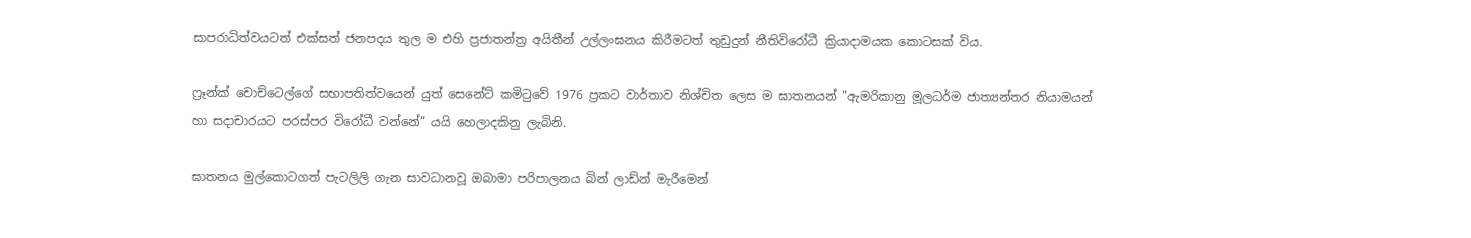සාපරාධිත්වයටත් එක්සත් ජනපදය තුල ම එහි ප්‍රජාතන්ත්‍ර අයිතීන් උල්ලංඝනය කිරීමටත් තුඩුදුන් නීතිවිරෝධී ක්‍රියාදාමයක කොටසක් විය.

ෆ්‍රෑන්ක් චොච්ටෙල්ගේ සභාපතිත්වයෙන් යුත් සෙනේට් කමිටුවේ 1976 ප්‍රකට වාර්තාව නිශ්චිත ලෙස ම ඝාතනයන් "ඇමරිකානු මූලධර්ම ජාත්‍යන්තර නියාමයන් හා සදාචාරයට පරස්පර විරෝධී වන්නේ” යයි හෙලාදකිනු ලැබිනි.

ඝාතනය මුල්කොටගත් පැටලිලි ගැන සාවධානවූ ඔබාමා පරිපාලනය බින් ලාඩ්න් මැරීමෙන්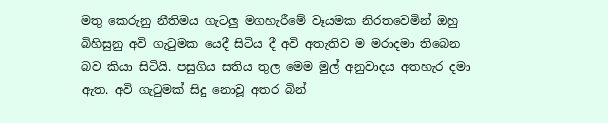මතු කෙරුනු නීතිමය ගැටලු මගහැරීමේ වෑයමක නිරතවෙමින් ඔහු බිහිසුනු අවි ගැටුමක යෙදී සිටිය දී අවි අතැතිව ම මරාදමා තිබෙන බව කියා සිටියි. පසුගිය සතිය තුල මෙම මුල් අනුවාදය අතහැර දමා ඇත. අවි ගැටුමක් සිදු නොවූ අතර බින්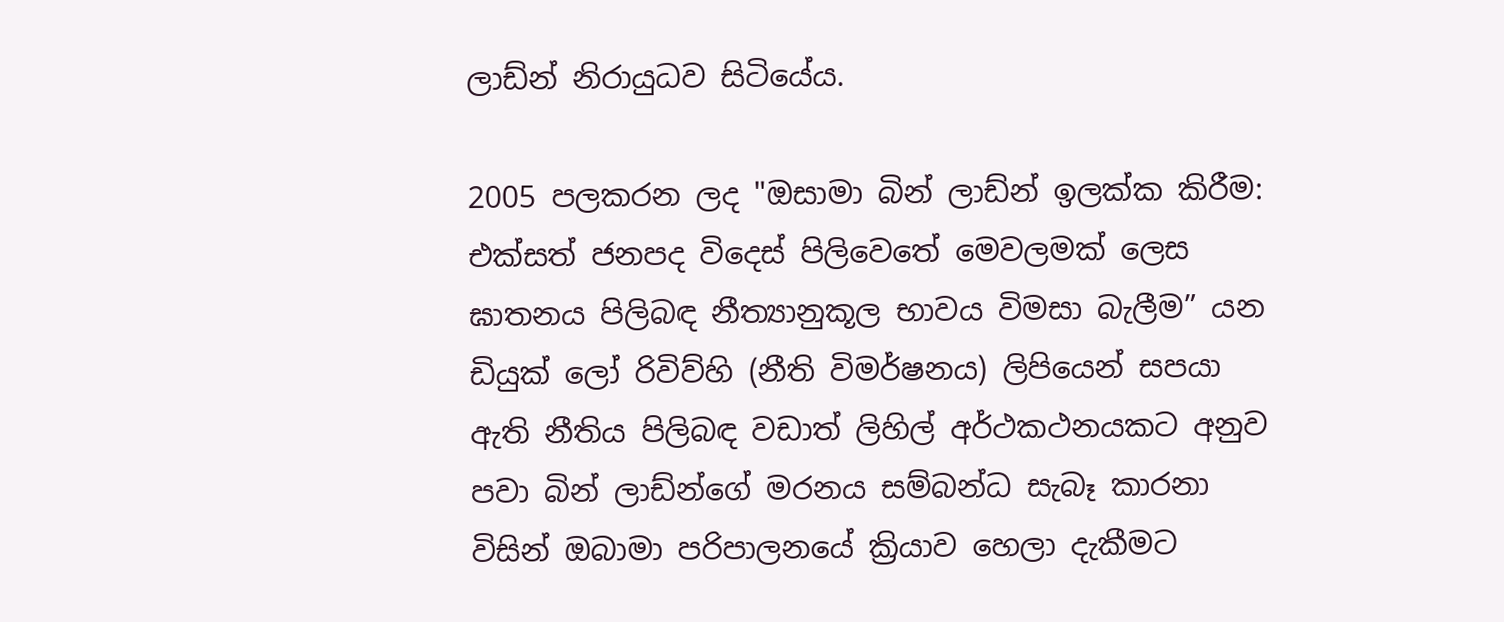ලාඩ්න් නිරායුධව සිටියේය.

2005 පලකරන ලද "ඔසාමා බින් ලාඩ්න් ඉලක්ක කිරීම: එක්සත් ජනපද විදෙස් පිලිවෙතේ මෙවලමක් ලෙස ඝාතනය පිලිබඳ නීත්‍යානුකූල භාවය විමසා බැලීම” යන ඩියුක් ලෝ රිවිව්හි (නීති විමර්ෂනය) ලිපියෙන් සපයා ඇති නීතිය පිලිබඳ වඩාත් ලිහිල් අර්ථකථනයකට අනුව පවා බින් ලාඩ්න්ගේ මරනය සම්බන්ධ සැබෑ කාරනා විසින් ඔබාමා පරිපාලනයේ ක්‍රියාව හෙලා දැකීමට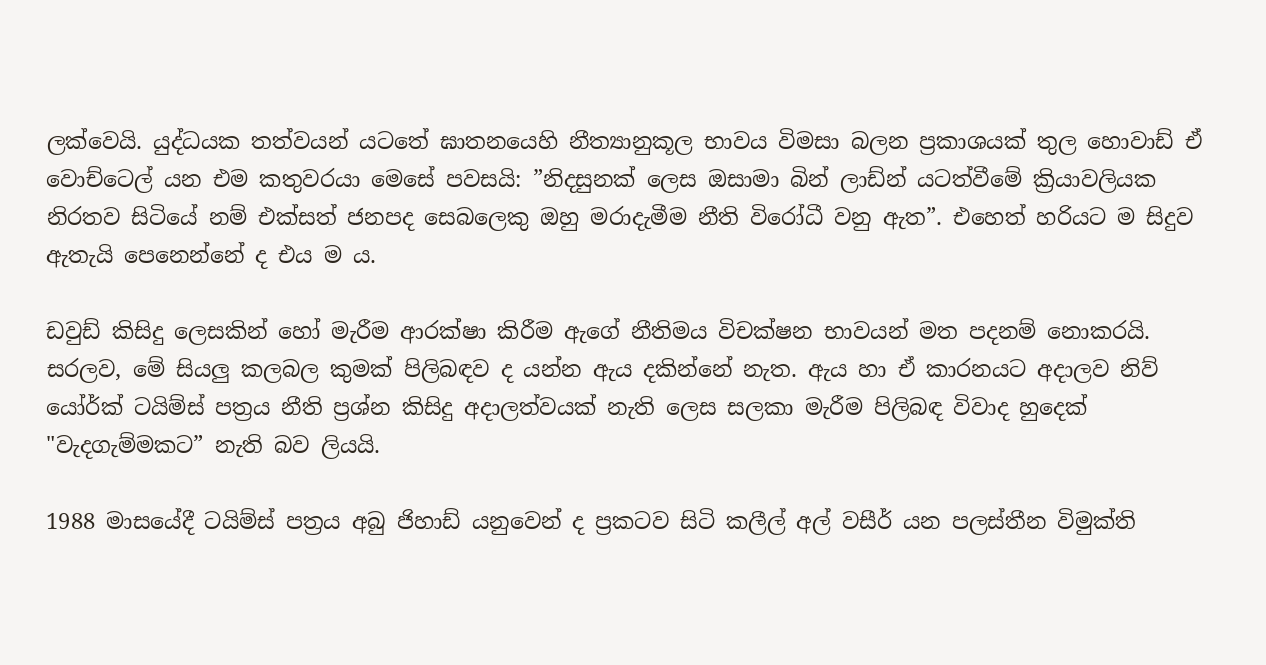ලක්වෙයි. යුද්ධයක තත්වයන් යටතේ ඝාතනයෙහි නීත්‍යානුකූල භාවය විමසා බලන ප්‍රකාශයක් තුල හොවාඩ් ඒ වොච්ටෙල් යන එම කතුවරයා මෙසේ පවසයි: ”නිදසුනක් ලෙස ඔසාමා බින් ලාඩ්න් යටත්වීමේ ක්‍රියාවලියක නිරතව සිටියේ නම් එක්සත් ජනපද සෙබලෙකු ඔහු මරාදැමීම නීති විරෝධී වනු ඇත”. එහෙත් හරියට ම සිදුව ඇතැයි පෙනෙන්නේ ද එය ම ය.

ඩවුඩ් කිසිදු ලෙසකින් හෝ මැරීම ආරක්ෂා කිරීම ඇගේ නීතිමය විචක්ෂන භාවයන් මත පදනම් නොකරයි. සරලව, මේ සියලු කලබල කුමක් පිලිබඳව ද යන්න ඇය දකින්නේ නැත. ඇය හා ඒ කාරනයට අදාලව නිව් යෝර්ක් ටයිම්ස් පත්‍රය නීති ප්‍රශ්න කිසිදු අදාලත්වයක් නැති ලෙස සලකා මැරීම පිලිබඳ විවාද හුදෙක් "වැදගැම්මකට” නැති බව ලියයි.

1988 මාසයේදී ටයිම්ස් පත්‍රය අබු ජිහාඩ් යනුවෙන් ද ප්‍රකටව සිටි කලීල් අල් වසීර් යන පලස්තීන විමුක්ති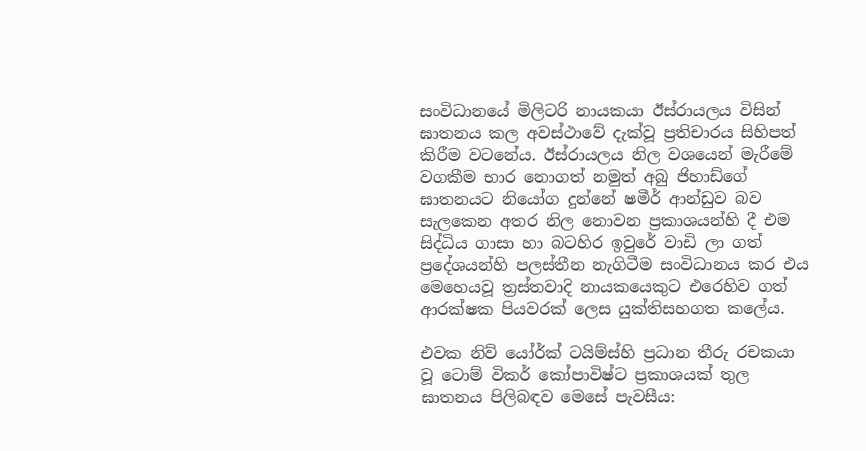සංවිධානයේ මිලිටරි නායකයා ඊස්රායලය විසින් ඝාතනය කල අවස්ථාවේ දැක්වූ ප්‍රතිචාරය සිහිපත් කිරීම වටනේය. ඊස්රායලය නිල වශයෙන් මැරීමේ වගකීම භාර නොගත් නමුත් අබු ජිහාඩ්ගේ ඝාතනයට නියෝග දුන්නේ ෂමීර් ආන්ඩුව බව සැලකෙන අතර නිල නොවන ප්‍රකාශයන්හි දී එම සිද්ධිය ගාසා හා බටහිර ඉවුරේ වාඩි ලා ගත් ප්‍රදේශයන්හි පලස්තීන නැගිටීම සංවිධානය කර එය මෙහෙයවූ ත්‍රස්තවාදි නායකයෙකුට එරෙහිව ගත් ආරක්ෂක පියවරක් ලෙස යුක්තිසහගත කලේය.

එවක නිව් යෝර්ක් ටයිම්ස්හි ප්‍රධාන තීරු රචකයා වූ ටොම් විකර් කෝපාවිෂ්ට ප්‍රකාශයක් තුල ඝාතනය පිලිබඳව මෙසේ පැවසීය: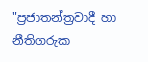"ප්‍රජාතන්ත්‍රවාදී හා නීතිගරුක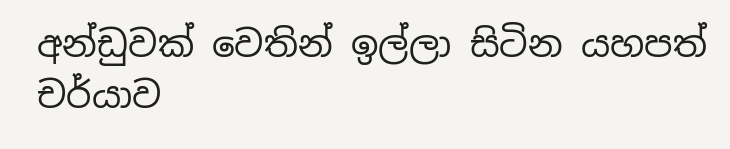අන්ඩුවක් වෙතින් ඉල්ලා සිටින යහපත් චර්යාව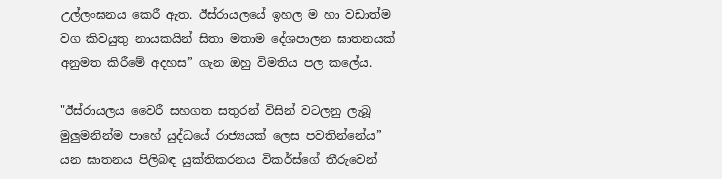උල්ලංඝනය කෙරී ඇත. ඊස්රායලයේ ඉහල ම හා වඩාත්ම වග කිවයුතු නායකයින් සිතා මතාම දේශපාලන ඝාතනයක් අනුමත කිරීමේ අදහස” ගැන ඔහු විමතිය පල කලේය.

"ඊස්රායලය වෛරී සහගත සතුරන් විසින් වටලනු ලැබූ මුලුමනින්ම පාහේ යුද්ධයේ රාජ්‍යයක් ලෙස පවතින්නේය” යන ඝාතනය පිලිබඳ යුක්තිකරනය විකර්ස්ගේ තීරුවෙන්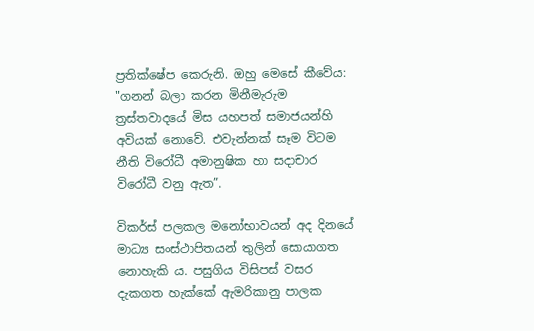ප්‍රතික්ෂේප කෙරුනි. ඔහු මෙසේ කීවේය: "ගනන් බලා කරන මිනීමැරුම ත්‍රස්තවාදයේ මිස යහපත් සමාජයන්හි අවියක් නොවේ. එවැන්නක් සෑම විටම නීති විරෝධී අමානුෂික හා සදාචාර විරෝධී වනු ඇත”.

විකර්ස් පලකල මනෝභාවයන් අද දිනයේ මාධ්‍ය සංස්ථාපිතයන් තුලින් සොයාගත නොහැකි ය. පසුගිය විසිපස් වසර දැකගත හැක්කේ ඇමරිකානු පාලක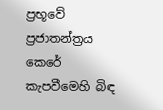ප්‍රභූවේ ප්‍රජාතන්ත්‍රය කෙරේ කැපවීමෙහි බිඳ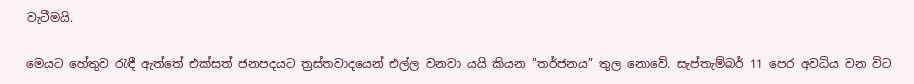වැටීමයි.

මෙයට හේතුව රැඳී ඇත්තේ එක්සත් ජනපදයට ත්‍රස්තවාදයෙන් එල්ල වනවා යයි කියන "තර්ජනය” තුල නොවේ. සැප්තැම්බර් 11 පෙර අවධිය වන විට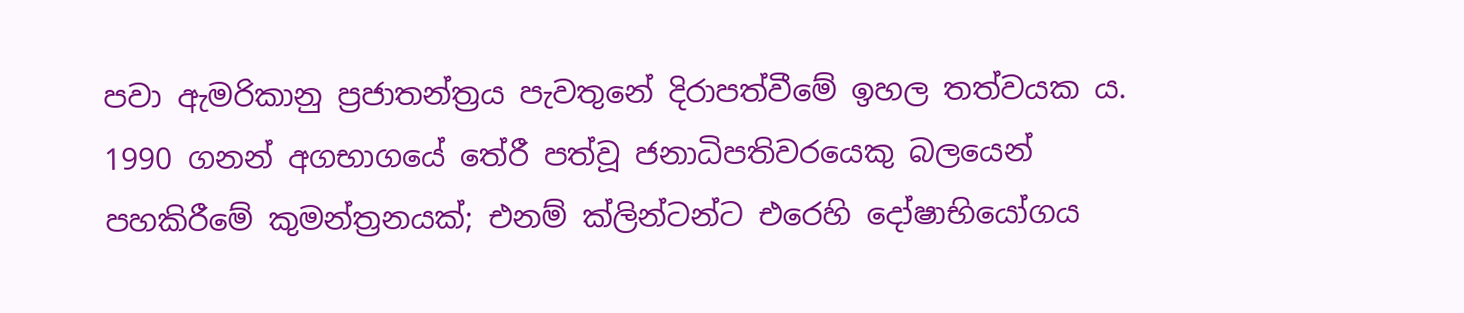පවා ඇමරිකානු ප්‍රජාතන්ත්‍රය පැවතුනේ දිරාපත්වීමේ ඉහල තත්වයක ය. 1990 ගනන් අගභාගයේ තේරී පත්වූ ජනාධිපතිවරයෙකු බලයෙන් පහකිරීමේ කුමන්ත්‍රනයක්; එනම් ක්ලින්ටන්ට එරෙහි දෝෂාභියෝගය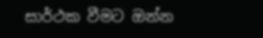සාර්ථක වීමට ඔන්න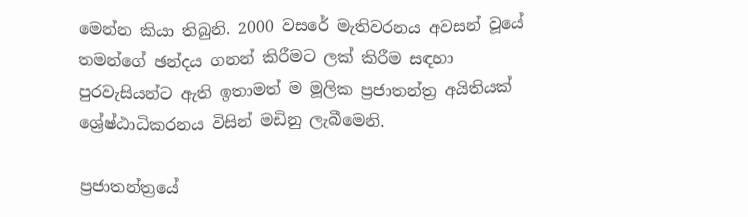මෙන්න කියා තිබුනි. 2000 වසරේ මැතිවරනය අවසන් වූයේ තමන්ගේ ඡන්දය ගනන් කිරීමට ලක් කිරීම සඳහා පුරවැසියන්ට ඇති ඉතාමත් ම මූලික ප්‍රජාතන්ත්‍ර අයිතියක් ශ්‍රේෂ්ඨාධිකරනය විසින් මඩිනු ලැබීමෙනි.

ප්‍රජාතන්ත්‍රයේ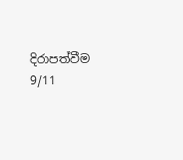දිරාපත්වීම 9/11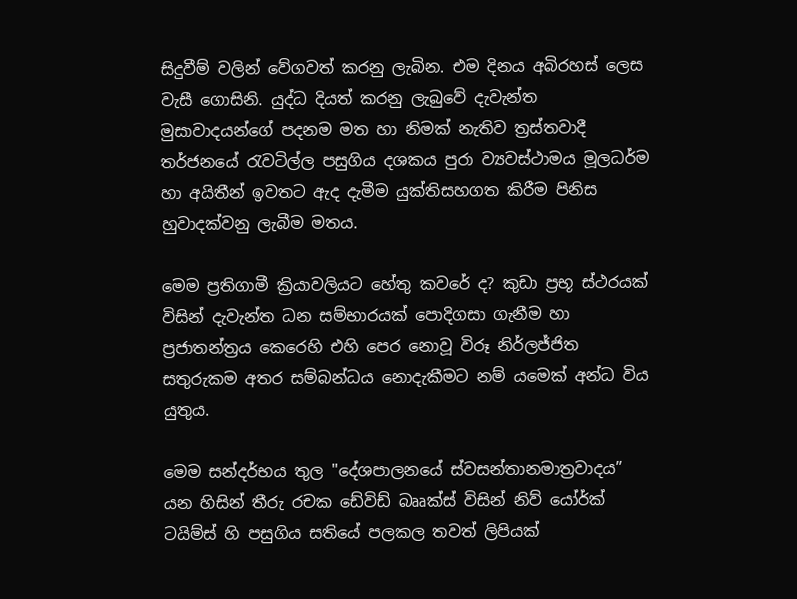සිදුවීම් වලින් වේගවත් කරනු ලැබින. එම දිනය අබිරහස් ලෙස වැසී ගොසිනි. යුද්ධ දියත් කරනු ලැබුවේ දැවැන්ත මුසාවාදයන්ගේ පදනම මත හා නිමක් නැතිව ත්‍රස්තවාදී තර්ජනයේ රැවටිල්ල පසුගිය දශකය පුරා ව්‍යවස්ථාමය මූලධර්ම හා අයිතීන් ඉවතට ඇද දැමීම යුක්තිසහගත කිරීම පිනිස හුවාදක්වනු ලැබීම මතය.

මෙම ප්‍රතිගාමී ක්‍රියාවලියට හේතු කවරේ ද? කුඩා ප්‍රභූ ස්ථරයක් විසින් දැවැන්ත ධන සම්භාරයක් පොදිගසා ගැනීම හා ප්‍රජාතන්ත්‍රය කෙරෙහි එහි පෙර නොවූ විරූ නිර්ලජ්ජිත සතුරුකම අතර සම්බන්ධය නොදැකීමට නම් යමෙක් අන්ධ විය යුතුය.

මෙම සන්දර්භය තුල "දේශපාලනයේ ස්වසන්තානමාත්‍රවාදය” යන හිසින් තීරු රචක ඩේවිඩ් බෲක්ස් විසින් නිව් යෝර්ක් ටයිම්ස් හි පසුගිය සතියේ පලකල තවත් ලිපියක්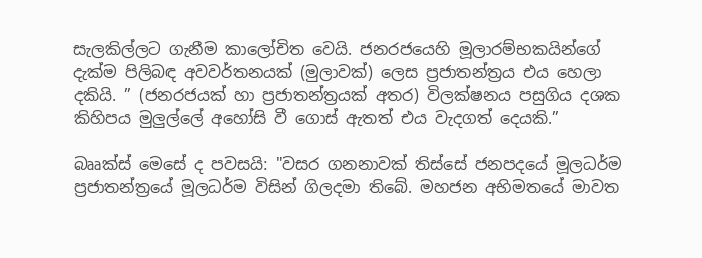සැලකිල්ලට ගැනීම කාලෝචිත වෙයි. ජනරජයෙහි මූලාරම්භකයින්ගේ දැක්ම පිලිබඳ අවවර්තනයක් (මුලාවක්) ලෙස ප්‍රජාතන්ත්‍රය එය හෙලා දකියි. ” (ජනරජයක් හා ප්‍රජාතන්ත්‍රයක් අතර) විලක්ෂනය පසුගිය දශක කිහිපය මුලුල්ලේ අහෝසි වී ගොස් ඇතත් එය වැදගත් දෙයකි.”

බෲක්ස් මෙසේ ද පවසයි: "වසර ගනනාවක් තිස්සේ ජනපදයේ මූලධර්ම ප්‍රජාතන්ත්‍රයේ මූලධර්ම විසින් ගිලදමා තිබේ. මහජන අභිමතයේ මාවත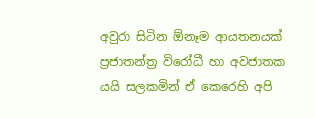අවුරා සිටින ඕනෑම ආයතනයක් ප්‍රජාතන්ත්‍ර විරෝධී හා අවජාතක යයි සලකමින් ඒ කෙරෙහි අපි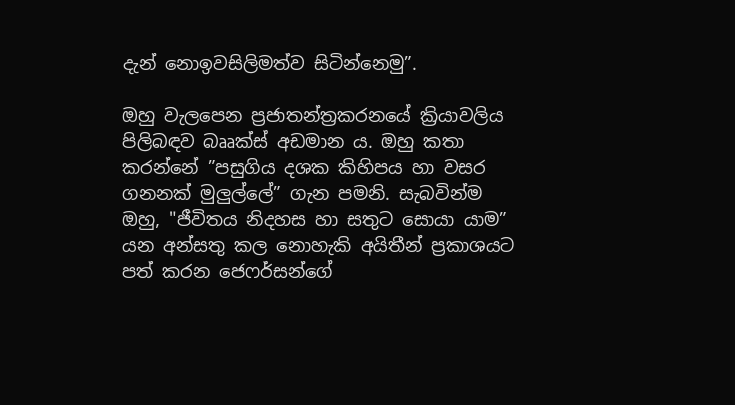දැන් නොඉවසිලිමත්ව සිටින්නෙමු”.

ඔහු වැලපෙන ප්‍රජාතන්ත්‍රකරනයේ ක්‍රියාවලිය පිලිබඳව බෲක්ස් අඩමාන ය. ඔහු කතා කරන්නේ ”පසුගිය දශක කිහිපය හා වසර ගනනක් මුලුල්ලේ” ගැන පමනි. සැබවින්ම ඔහු, "ජීවිතය නිදහස හා සතුට සොයා යාම” යන අන්සතු කල නොහැකි අයිතීන් ප්‍රකාශයට පත් කරන ජෙෆර්සන්ගේ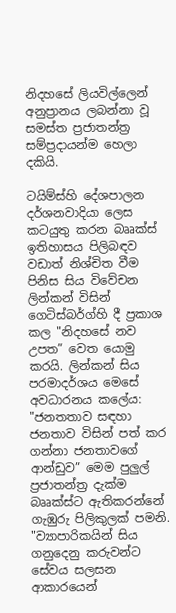නිදහසේ ලියවිල්ලෙන් අනුප්‍රානය ලබන්නා වූ සමස්ත ප්‍රජාතන්ත්‍ර සම්ප්‍රදායන්ම හෙලා දකියි.

ටයිම්ස්හි දේශපාලන දර්ශනවාදියා ලෙස කටයුතු කරන බෲක්ස් ඉතිහාසය පිලිබඳව වඩාත් නිශ්චිත වීම පිනිස සිය විවේචන ලින්කන් විසින් ගෙටිස්බර්ග්හි දී ප්‍රකාශ කල "නිදහසේ නව උපත” වෙත යොමු කරයි. ලින්කන් සිය පරමාදර්ශය මෙසේ අවධාරනය කලේය: "ජනතතාව සඳහා ජනතාව විසින් පත් කර ගන්නා ජනතාවගේ ආන්ඩුව” මෙම පුලුල් ප්‍රජාතන්ත්‍ර දැක්ම බෲක්ස්ට ඇතිකරන්නේ ගැඹුරු පිලිකුලක් පමනි. "ව්‍යාපාරිකයින් සිය ගනුදෙනු කරුවන්ට සේවය සලසන ආකාරයෙන්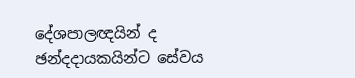දේශපාලඥයින් ද ඡන්දදායකයින්ට සේවය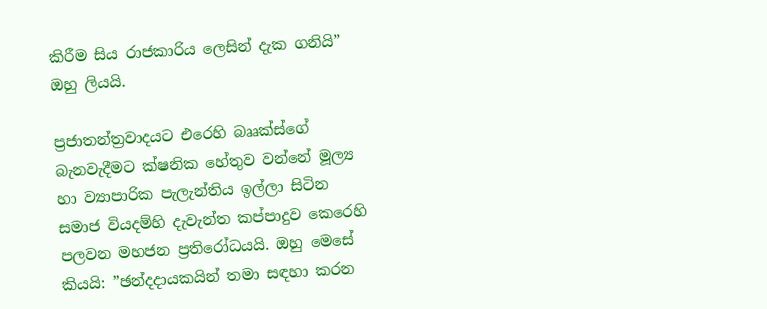කිරීම සිය රාජකාරිය ලෙසින් දැක ගනියි” ඔහු ලියයි.

ප්‍රජාතන්ත්‍රවාදයට එරෙහි බෲක්ස්ගේ බැනවැදීමට ක්ෂනික හේතුව වන්නේ මූල්‍ය හා ව්‍යාපාරික පැලැන්තිය ඉල්ලා සිටින සමාජ වියදම්හි දැවැන්ත කප්පාදුව කෙරෙහි පලවන මහජන ප්‍රතිරෝධයයි. ඔහු මෙසේ කියයි: ”ඡන්දදායකයින් තමා සඳහා කරන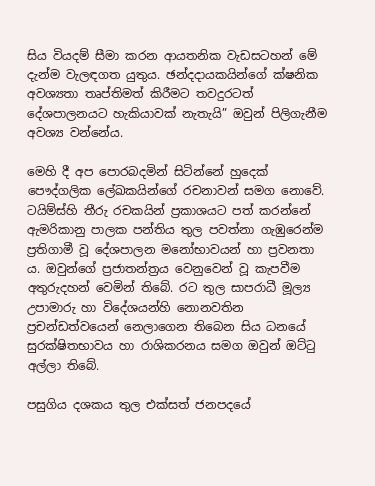සිය වියදම් සීමා කරන ආයතනික වැඩසටහන් මේ දැන්ම වැලඳගත යුතුය. ඡන්දදායකයින්ගේ ක්ෂනික අවශ්‍යතා තෘප්තිමත් කිරීමට තවදුරටත් දේශපාලනයට හැකියාවක් නැතැයි” ඔවුන් පිලිගැනීම අවශ්‍ය වන්නේය.

මෙහි දී අප පොරබදමින් සිටින්නේ හුදෙක් පෞද්ගලික ලේඛකයින්ගේ රචනාවන් සමග නොවේ. ටයිම්ස්හි තීරු රචකයින් ප්‍රකාශයට පත් කරන්නේ ඇමරිකානු පාලක පන්තිය තුල පවත්නා ගැඹුරෙන්ම ප්‍රතිගාමී වූ දේශපාලන මනෝභාවයන් හා ප්‍රවනතා ය. ඔවුන්ගේ ප්‍රජාතන්ත්‍රය වෙනුවෙන් වූ කැපවීම අතුරුදහන් වෙමින් තිබේ. රට තුල සාපරාධී මූල්‍ය උපාමාරු හා විදේශයන්හි නොනවතින ප්‍රචන්ඩත්වයෙන් නෙලාගෙන තිබෙන සිය ධනයේ සුරක්ෂිතභාවය හා රාශිකරනය සමග ඔවුන් ඔට්ටු අල්ලා තිබේ.

පසුගිය දශකය තුල එක්සත් ජනපදයේ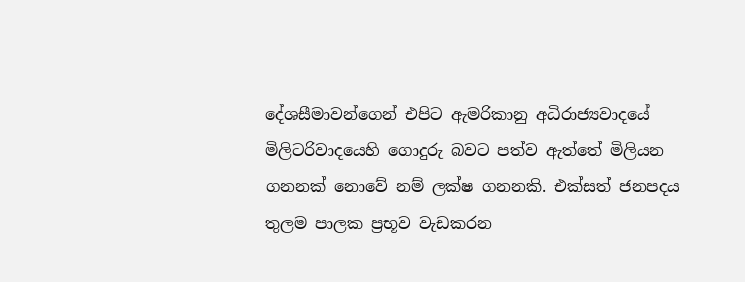දේශසීමාවන්ගෙන් එපිට ඇමරිකානු අධිරාජ්‍යවාදයේ මිලිටරිවාදයෙහි ගොදුරු බවට පත්ව ඇත්තේ මිලියන ගනනක් නොවේ නම් ලක්ෂ ගනනකි. එක්සත් ජනපදය තුලම පාලක ප්‍රභූව වැඩකරන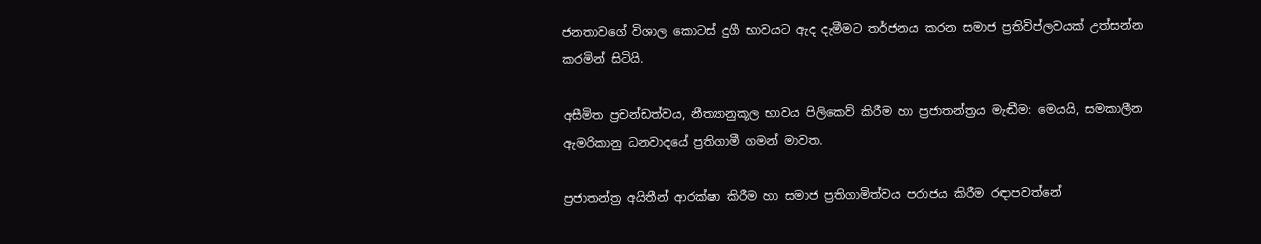ජනතාවගේ විශාල කොටස් දුගී භාවයට ඇද දැමීමට තර්ජනය කරන සමාජ ප්‍රතිවිප්ලවයක් උත්සන්න කරමින් සිටියි.

අසීමිත ප්‍රචන්ඩත්වය, නීත්‍යානුකූල භාවය පිලිකෙව් කිරීම හා ප්‍රජාතන්ත්‍රය මැඬීම: මෙයයි, සමකාලීන ඇමරිකානු ධනවාදයේ ප්‍රතිගාමී ගමන් මාවත.

ප්‍රජාතන්ත්‍ර අයිතීන් ආරක්ෂා කිරීම හා සමාජ ප්‍රතිගාමිත්වය පරාජය කිරීම රඳාපවත්නේ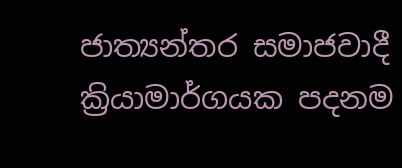ජාත්‍යන්තර සමාජවාදී ක්‍රියාමාර්ගයක පදනම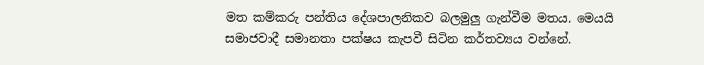මත කම්කරු පන්තිය දේශපාලනිකව බලමුලු ගැන්වීම මතය. මෙයයි සමාජවාදී සමානතා පක්ෂය කැපවී සිටින කර්තව්‍යය වන්නේ.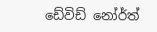ඩේවිඩ් නෝර්ත්